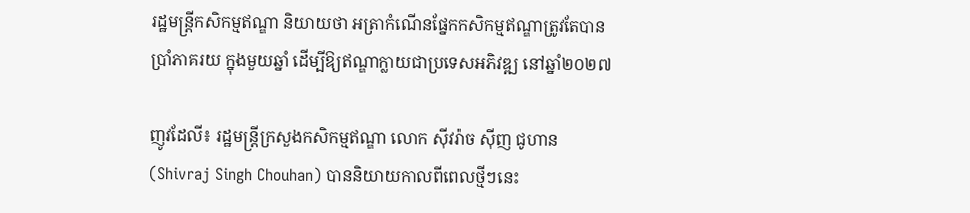រដ្ឋមន្រ្តីកសិកម្មឥណ្ឌា និយាយថា អត្រាកំណើនផ្នែកកសិកម្មឥណ្ឌាត្រូវតែបានប្រាំភាគរយ ក្នុងមួយឆ្នាំ ដើម្បីឱ្យឥណ្ឌាក្លាយជាប្រទេសអភិវឌ្ឍ នៅឆ្នាំ២០២៧

ញូវដែលី៖ រដ្ឋមន្ត្រីក្រសួងកសិកម្មឥណ្ឌា លោក ស៊ីវរ៉ាច ស៊ីញ ជូហាន (Shivraj Singh Chouhan) បាននិយាយកាលពីពេលថ្មីៗនេះ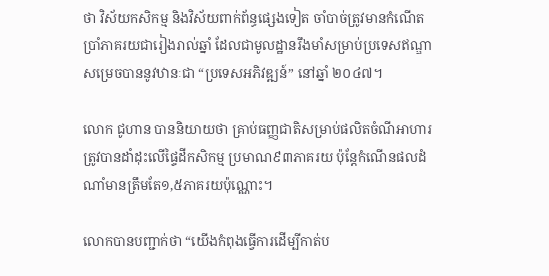ថា វិស័យកសិកម្ម និងវិស័យពាក់ព័ន្ធផ្សេងទៀត ចាំបាច់ត្រូវមានកំណើតប្រាំភាគរយជារៀងរាល់ឆ្នាំ ដែលជាមូលដ្ឋានរឹងមាំសម្រាប់ប្រទេសឥណ្ឌាសម្រេចបាននូវឋានៈជា “ប្រទេសអភិវឌ្ឍន៍” នៅឆ្នាំ ២០៤៧។

លោក ជូហាន បាននិយាយថា គ្រាប់ធញ្ញជាតិសម្រាប់ផលិតចំណីអាហារត្រូវបានដាំដុះលើផ្ទៃដីកសិកម្ម ប្រមាណ៩៣ភាគរយ ប៉ុន្តែកំណើនផលដំណាំមានត្រឹមតែ១,៥ភាគរយប៉ុណ្ណោះ។

លោកបានបញ្ជាក់ថា “យើងកំពុងធ្វើការដើម្បីកាត់ប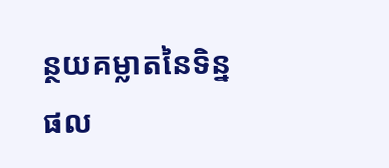ន្ថយគម្លាតនៃទិន្នផល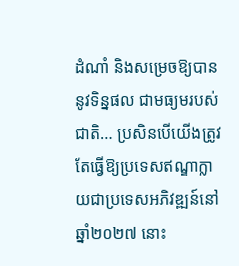ដំណាំ និងសម្រេចឱ្យបាននូវទិន្នផល ជាមធ្យមរបស់ជាតិ… ប្រសិនបើយើងត្រូវតែធ្វើឱ្យប្រទេសឥណ្ឌាក្លាយជាប្រទេសអភិវឌ្ឍន៍នៅឆ្នាំ២០២៧ នោះ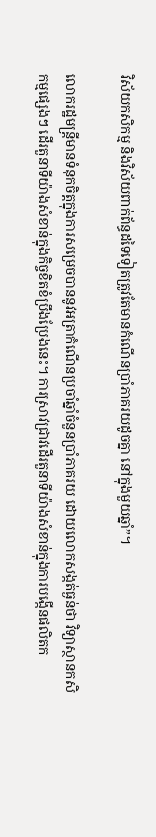វិស័យកសិកម្ម និងវិស័យពាក់ព័ន្ធដទៃទៀតត្រូវតែមានកំណើនប្រាំភាគរយដូចគ្នា នៅក្នុងមួយឆ្នាំ”។

លោករដ្ឋមន្ត្រីមានទំនុកចិត្តក្នុងការសម្រេចបាននូវអត្រាកំណើនប្រចាំឆ្នាំចំនួនប្រាំភាគរយ ដោយលោកសង្កត់ធ្ងន់ថា វិទ្យាស្ថានកសិកម្មផ្សេងៗ ដើរតួនាទីយ៉ាងសំខាន់ក្នុងកិច្ចខិតខំប្រឹងប្រែងនេះ។ ការស្រាវជ្រាវដើរតួនាទីយ៉ាងសំខាន់ក្នុងការបង្កើនផលិតក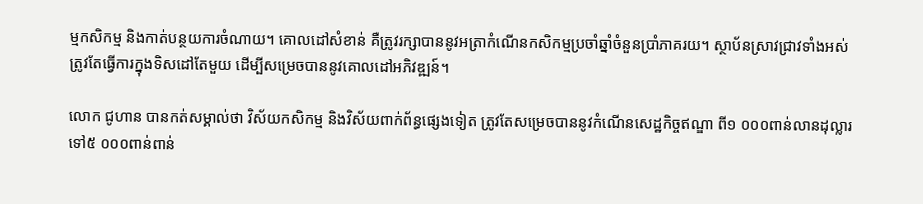ម្មកសិកម្ម និងកាត់បន្ថយការចំណាយ។ គោលដៅសំខាន់ គឺត្រូវរក្សាបាននូវអត្រាកំណើនកសិកម្មប្រចាំឆ្នាំចំនួនប្រាំភាគរយ។ ស្ថាប័នស្រាវជ្រាវទាំងអស់ត្រូវតែធ្វើការក្នុងទិសដៅតែមួយ ដើម្បីសម្រេចបាននូវគោលដៅអភិវឌ្ឍន៍។

លោក ជូហាន បានកត់សម្គាល់ថា វិស័យកសិកម្ម និងវិស័យពាក់ព័ន្ធផ្សេងទៀត ត្រូវតែសម្រេចបាននូវកំណើនសេដ្ឋកិច្ចឥណ្ឌា ពី១ ០០០ពាន់លានដុល្លារ ទៅ៥ ០០០ពាន់ពាន់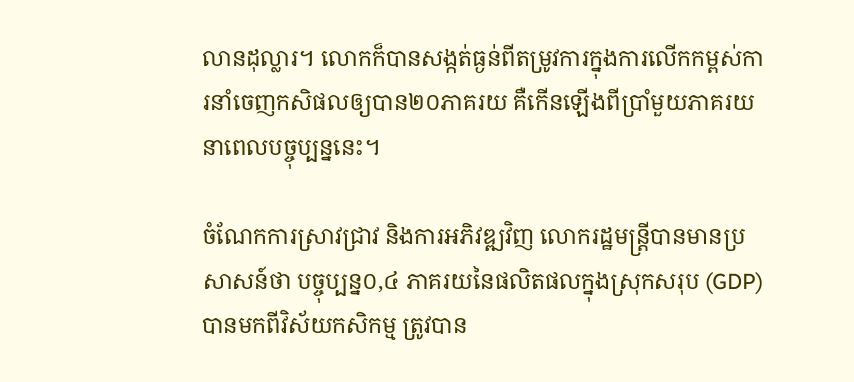លានដុល្លារ។ លោកក៏បានសង្កត់ធ្ងន់ពីតម្រូវការក្នុងការលើកកម្ពស់ការនាំចេញកសិផលឲ្យបាន២០ភាគរយ គឺកើនឡើងពីប្រាំមួយភាគរយ នាពេលបច្ចុប្បន្ននេះ។

ចំណែកការស្រាវជ្រាវ និងការអភិវឌ្ឍវិញ លោករដ្ឋមន្ត្រីបានមានប្រសាសន៍ថា បច្ចុប្បន្ន០,៤ ភាគរយនៃផលិតផលក្នុងស្រុកសរុប (GDP) បានមកពីវិស័យកសិកម្ម ត្រូវបាន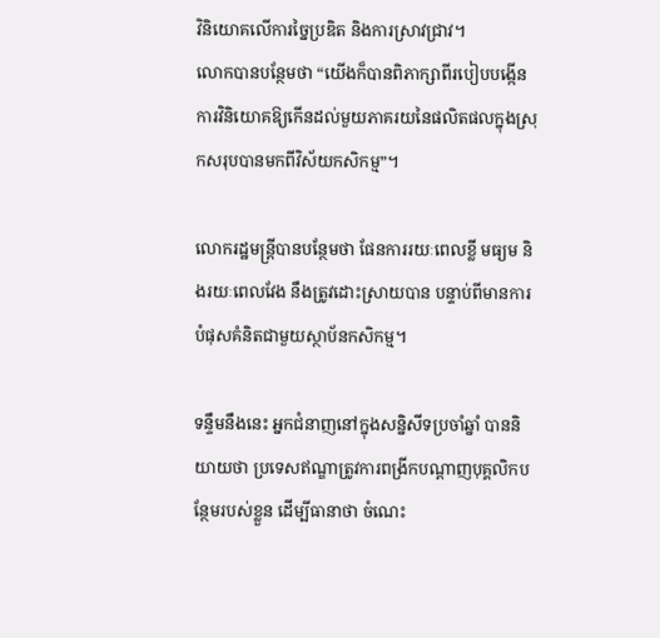វិនិយោគលើការច្នៃប្រឌិត និងការស្រាវជ្រាវ។
លោកបានបន្ថែមថា “យើងក៏បានពិភាក្សាពីរបៀបបង្កើនការវិនិយោគឱ្យកើនដល់មួយភាគរយនៃផលិតផលក្នុងស្រុកសរុបបានមកពីវិស័យកសិកម្ម”។

លោករដ្ឋមន្ត្រីបានបន្ថែមថា ផែនការរយៈពេលខ្លី មធ្យម និងរយៈពេលវែង នឹងត្រូវដោះស្រាយបាន បន្ទាប់ពីមានការបំផុសគំនិតជាមួយស្ថាប័នកសិកម្ម។

ទន្ទឹមនឹងនេះ អ្នកជំនាញនៅក្នុងសន្និសីទប្រចាំឆ្នាំ បាននិយាយថា ប្រទេសឥណ្ឌាត្រូវការពង្រីកបណ្តាញបុគ្គលិកបន្ថែមរបស់ខ្លួន ដើម្បីធានាថា ចំណេះ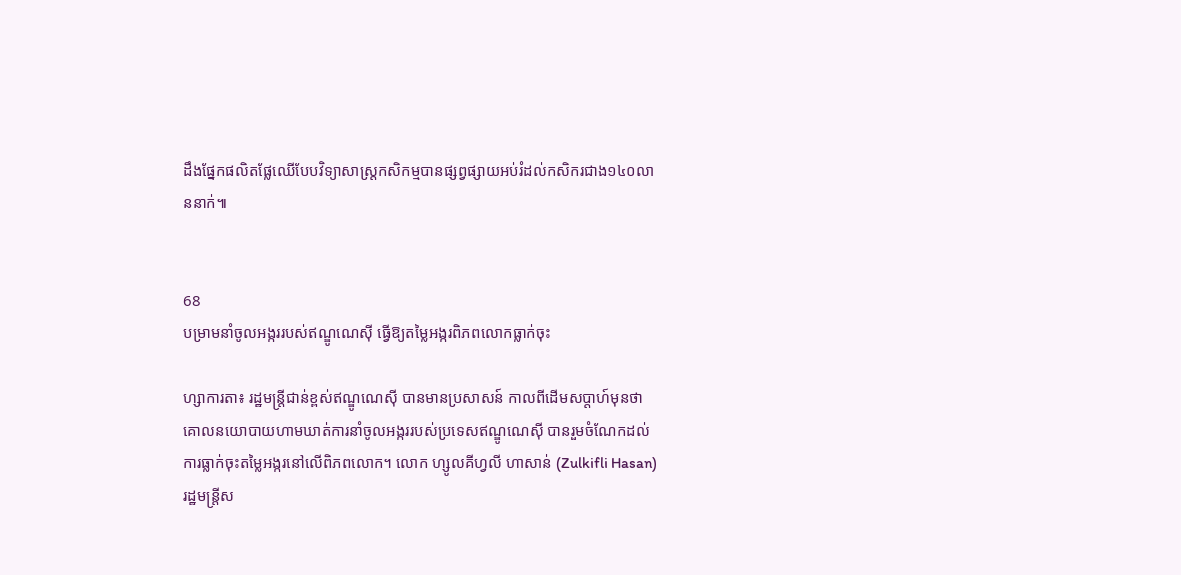ដឹងផ្នែកផលិតផ្លែឈើបែបវិទ្យាសាស្ត្រកសិកម្មបានផ្សព្វផ្សាយអប់រំដល់កសិករជាង១៤០លាននាក់៕


68
បម្រាមនាំចូលអង្កររបស់ឥណ្ឌូណេស៊ី ធ្វើឱ្យតម្លៃអង្ករពិភពលោកធ្លាក់ចុះ

ហ្សាការតា៖ រដ្ឋមន្ត្រីជាន់ខ្ពស់ឥណ្ឌូណេស៊ី បានមានប្រសាសន៍ កាលពីដើមសប្តាហ៍មុនថា គោលនយោបាយហាមឃាត់ការនាំចូលអង្កររបស់ប្រទេសឥណ្ឌូណេស៊ី បានរួមចំណែកដល់ការធ្លាក់ចុះតម្លៃអង្ករនៅលើពិភពលោក។ លោក ហ្សូលគីហ្វលី ហាសាន់ (Zulkifli Hasan) រដ្ឋមន្ត្រីស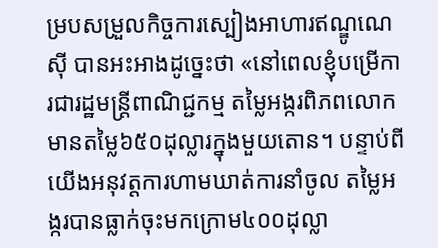ម្របសម្រួលកិច្ចការស្បៀងអាហារឥណ្ឌូណេស៊ី បានអះអាងដូច្នេះថា «នៅពេលខ្ញុំបម្រើការជារដ្ឋមន្ត្រីពាណិជ្ជកម្ម តម្លៃអង្ករពិភពលោកមានតម្លៃ៦៥០ដុល្លារក្នុងមួយតោន។ បន្ទាប់ពីយើងអនុវត្តការហាមឃាត់ការនាំចូល តម្លៃអង្ករបានធ្លាក់ចុះមកក្រោម៤០០ដុល្លា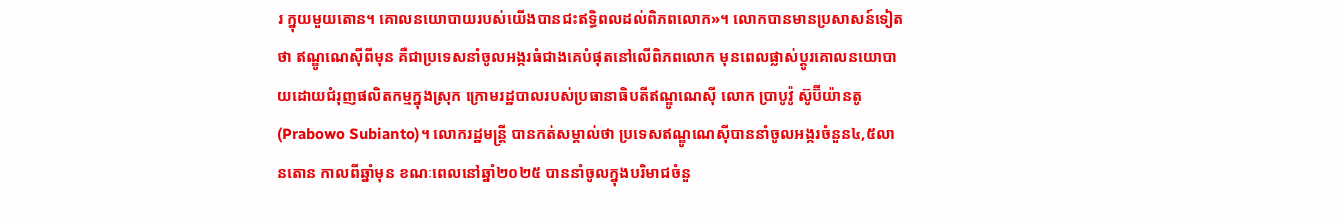រ ក្នុយមួយតោន។ គោលនយោបាយរបស់យើងបានជះឥទ្ធិពលដល់ពិភពលោក»។ លោកបានមានប្រសាសន៍ទៀតថា ឥណ្ឌូណេស៊ីពីមុន គឺជាប្រទេសនាំចូលអង្ករធំជាងគេបំផុតនៅលើពិភពលោក មុនពេលផ្លាស់ប្តូរគោលនយោបាយដោយជំរុញផលិតកម្មក្នុងស្រុក ក្រោមរដ្ឋបាលរបស់ប្រធានាធិបតីឥណ្ឌូណេស៊ី លោក ប្រាបូវ៉ូ ស៊ូប៊ីយ៉ានតូ (Prabowo Subianto)។ លោករដ្ឋមន្ត្រី បានកត់សម្គាល់ថា ប្រទេសឥណ្ឌូណេស៊ីបាននាំចូលអង្ករចំនួន៤,៥លានតោន កាលពីឆ្នាំមុន ខណៈពេលនៅឆ្នាំ២០២៥ បាននាំចូលក្នុងបរិមាជចំនួ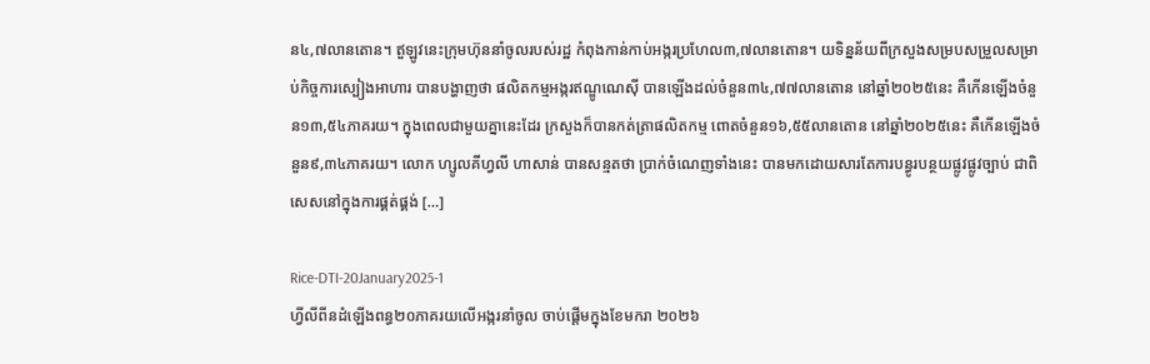ន៤,៧លានតោន។ ឥួឡូវនេះក្រុមហ៊ុននាំចូលរបស់រដ្ឋ កំពុងកាន់កាប់អង្ករប្រហែល៣,៧លានតោន។ យទិន្នន័យពីក្រសួងសម្របសម្រួលសម្រាប់កិច្ចការស្បៀងអាហារ បានបង្ហាញថា ផលិតកម្មអង្ករឥណ្ឌូណេស៊ី បានឡើងដល់ចំនួន៣៤,៧៧លានតោន នៅឆ្នាំ២០២៥នេះ គឺកើនឡើងចំនួន១៣,៥៤ភាគរយ។ ក្នុងពេលជាមួយគ្នានេះដែរ ក្រសួងក៏បានកត់ត្រាផលិតកម្ម ពោតចំនួន១៦,៥៥លានតោន នៅឆ្នាំ២០២៥នេះ គឺកើនឡើងចំនួន៩,៣៤ភាគរយ។ លោក ហ្សូលគីហ្វលី ហាសាន់ បានសន្មតថា ប្រាក់ចំណេញទាំងនេះ បានមកដោយសារតែការបន្ធូរបន្ថយផ្លូវផ្លូវច្បាប់ ជាពិសេសនៅក្នុងការផ្គត់ផ្គង់ […]

Rice-DTI-20January2025-1
ហ្វីលីពីនដំឡើងពន្ធ២០ភាគរយលើអង្ករនាំចូល ចាប់ផ្តើមក្នុងខែមករា ២០២៦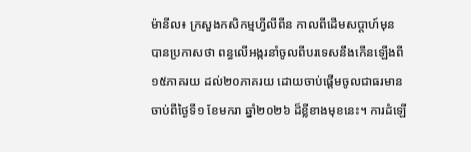ម៉ានីល៖ ក្រសួងកសិកម្មហ្វីលីពីន កាលពីដើមសប្តាហ៍មុន បានប្រកាសថា ពន្ធលើអង្ករនាំចូលពីបរទេសនឹងកើនឡើងពី១៥ភាគរយ ដល់២០ភាគរយ ដោយចាប់ផ្តើមចូលជាធរមាន ចាប់ពីថ្ងៃទី១ ខែមករា ឆ្នាំ២០២៦ ដ៏ខ្លីខាងមុខនេះ។ ការដំឡើ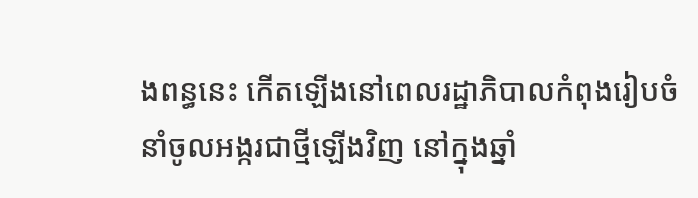ងពន្ធនេះ កើតឡើងនៅពេលរដ្ឋាភិបាលកំពុងរៀបចំនាំចូលអង្ករជាថ្មីឡើងវិញ នៅក្នុងឆ្នាំ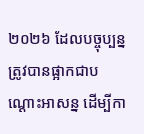២០២៦ ដែលបច្ចុប្បន្នត្រូវបានផ្អាកជាបណ្តោះអាសន្ន ដើម្បីកា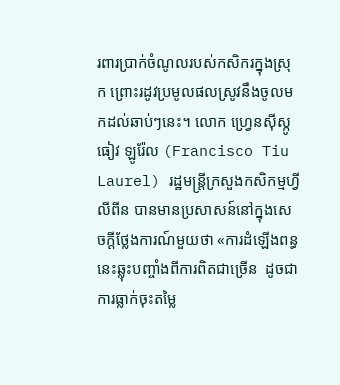រពារប្រាក់ចំណូលរបស់កសិករក្នុងស្រុក ព្រោះរដូវប្រមូលផលស្រូវនឹងចូលមកដល់ឆាប់ៗនេះ។ លោក ហ្វ្រេនស៊ីស្កូ ធៀវ ឡូរ៉ែល (Francisco Tiu Laurel) រដ្ឋមន្ត្រីក្រសួងកសិកម្មហ្វីលីពីន បានមានប្រសាសន៍នៅក្នុងសេចក្តីថ្លែងការណ៍មួយថា «ការដំឡើងពន្ធនេះឆ្លុះបញ្ចាំងពីការពិតជាច្រើន  ដូចជាការធ្លាក់ចុះតម្លៃ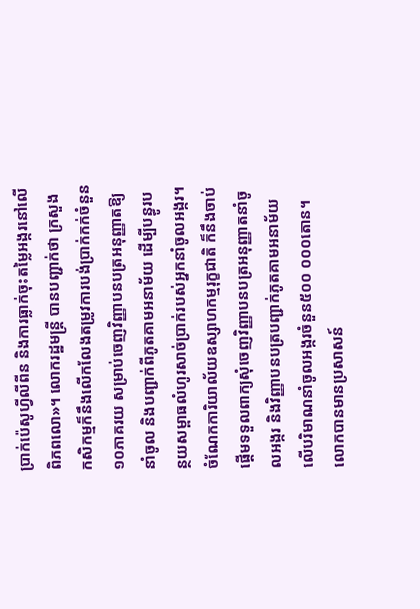ប្រាក់ប៉េសូហ្វីលីពីន និងការធ្លាក់ចុះតម្លៃអង្ករនៅលើពិភពលោ»។ លោករដ្ឋមន្ត្រី បានបញ្ជាក់ថា ក្រសួងកសិកម្មក៏នឹងលើកលែងតម្រូវការបង់ប្រាក់កក់ចំនួន១០ភាគរយ សម្រាប់ចេញវិញ្ញាបនបត្រអនុញ្ញាតឱ្យនាំចូល និងបញ្ជាក់ពីភូតគាមអនាម័យ ដើម្បីបន្ធូរបន្ថយសម្ពាធលំហូរសាច់ប្រាក់របស់អ្នកនាំចូលអង្ករ។ ចំណែកការិយាល័យឧស្សាហកម្មរុក្ខជាតិ ក៏នឹងចាប់ផ្តើមទទួលពាក្យសុំចេញវិញ្ញាបនបត្រអនុញ្ញាតនាំចូលអង្ករ និងវិញ្ញាបនបត្របញ្ជាក់ភូតគាមអនាម័យ លើបរិមាណនាំចូលអង្ករចំនួន៥០០ ០០០តោន។ លោកបានមានប្រសាសន៍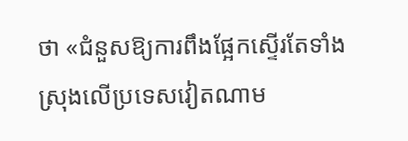ថា «ជំនួសឱ្យការពឹងផ្អែកស្ទើរតែទាំងស្រុងលើប្រទេសវៀតណាម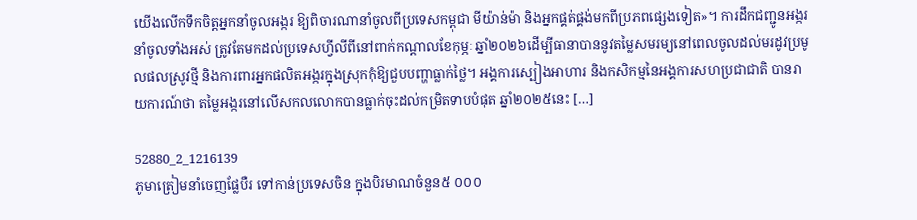យើងលើកទឹកចិត្តអ្នកនាំចូលអង្ករ ឱ្យពិចារណានាំចូលពីប្រទេសកម្ពុជា មីយ៉ាន់ម៉ា និងអ្នកផ្គត់ផ្គង់មកពីប្រភពផ្សេងទៀត»។ ការដឹកជញ្ជូនអង្ករនាំចូលទាំងអស់ ត្រូវតែមកដល់ប្រទេសហ្វីលីពីនៅពាក់កណ្តាលខែកុម្ភៈ ឆ្នាំ២០២៦ដើម្បីធានាបាននូវតម្លៃសមរម្យនៅពេលចូលដល់មរដូវប្រមូលផលស្រូវថ្មី និងការពារអ្នកផលិតអង្ករក្នុងស្រុកកុំឱ្យជួបបញ្ហាធ្លាក់ថ្លៃ។ អង្គការស្បៀងអាហារ និងកសិកម្មនៃអង្គការសហប្រជាជាតិ បានរាយការណ៍ថា តម្លៃអង្ករនៅលើសកលលោកបានធ្លាក់ចុះដល់កម្រិតទាបបំផុត ឆ្នាំ២០២៥នេះ […]

52880_2_1216139
ភូមាត្រៀមនាំចេញផ្លែបឺរ ទៅកាន់ប្រទេសចិន ក្នុងបិរមាណចំនួន៥ ០០០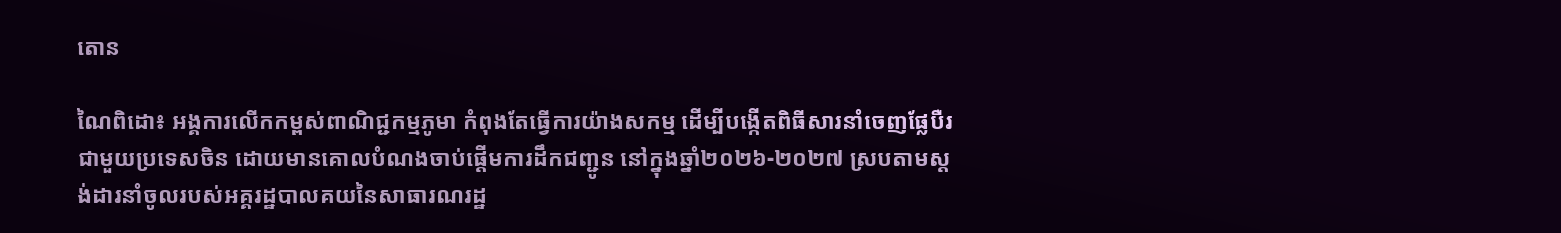តោន

ណៃពិដោ៖ អង្គការលើកកម្ពស់ពាណិជ្ជកម្មភូមា កំពុងតែធ្វើការយ៉ាងសកម្ម ដើម្បីបង្កើតពិធីសារនាំចេញផ្លែបឺរជាមួយប្រទេសចិន ដោយមានគោលបំណងចាប់ផ្តើមការដឹកជញ្ជូន នៅក្នុងឆ្នាំ២០២៦-២០២៧ ស្របតាមស្តង់ដារនាំចូលរបស់អគ្គរដ្ឋបាលគយនៃសាធារណរដ្ឋ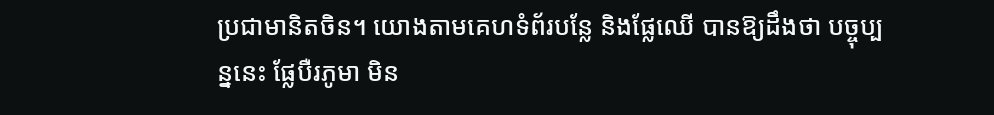ប្រជាមានិតចិន។ យោងតាមគេហទំព័របន្លែ និងផ្លែឈើ បានឱ្យដឹងថា បច្ចុប្បន្ននេះ ផ្លែបឺរភូមា មិន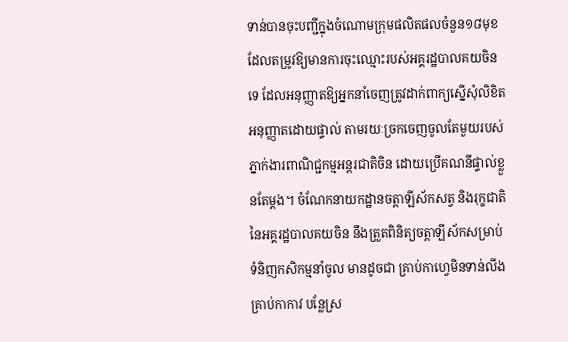ទាន់បានចុះបញ្ជីក្នុងចំណោមក្រុមផលិតផលចំនួន១៨មុខ ដែលតម្រូវឱ្យមានការចុះឈ្មោះរបស់អគ្គរដ្ឋបាលគយចិនទេ ដែលអនុញ្ញាតឱ្យអ្នកនាំចេញត្រូវដាក់ពាក្យស្នើសុំលិខិតអនុញ្ញាតដោយផ្ទាល់ តាមរយៈច្រកចេញចូលតែមួយរបស់ភ្នាក់ងារពាណិជ្ជកម្មអន្តរជាតិចិន ដោយប្រើគណនីផ្ទាល់ខ្លួនតែម្តង។ ចំណែកនាយកដ្ឋានចត្តាឡីស័កសត្វ និងរុក្ខជាតិនៃអគ្គរដ្ឋបាលគយចិន នឹងត្រួតពិនិត្យចត្តាឡីស័កសម្រាប់ទំនិញកសិកម្មនាំចូល មានដូចជា គ្រាប់កាហ្វេមិនទាន់លីង គ្រាប់កាកាវ បន្លែស្រ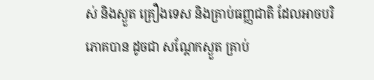ស់ និងស្ងួត គ្រឿងទេស និងគ្រាប់ធញ្ញជាតិ ដែលអាចបរិភោគបាន ដូចជា សណ្តែកស្ងួត គ្រាប់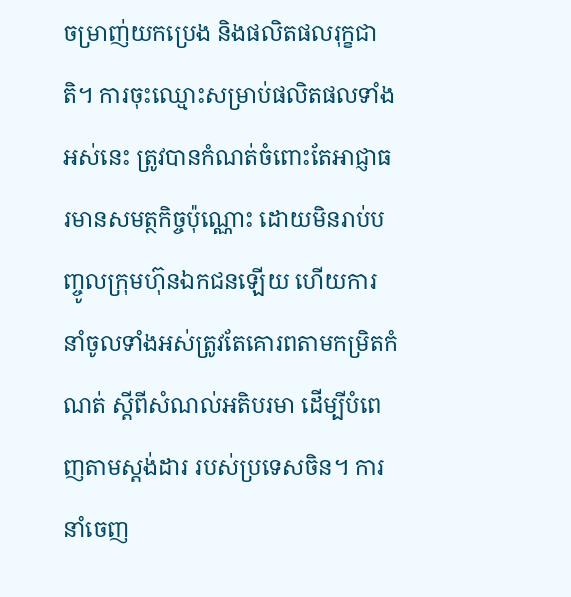ចម្រាញ់យកប្រេង និងផលិតផលរុក្ខជាតិ។ ការចុះឈ្មោះសម្រាប់ផលិតផលទាំងអស់នេះ ត្រូវបានកំណត់ចំពោះតែអាជ្ញាធរមានសមត្ថកិច្ចប៉ុណ្ណោះ ដោយមិនរាប់បញ្ចូលក្រុមហ៊ុនឯកជនឡើយ ហើយការនាំចូលទាំងអស់ត្រូវតែគោរពតាមកម្រិតកំណត់ ស្តីពីសំណល់អតិបរមា ដើម្បីបំពេញតាមស្តង់ដារ របស់ប្រទេសចិន។ ការនាំចេញ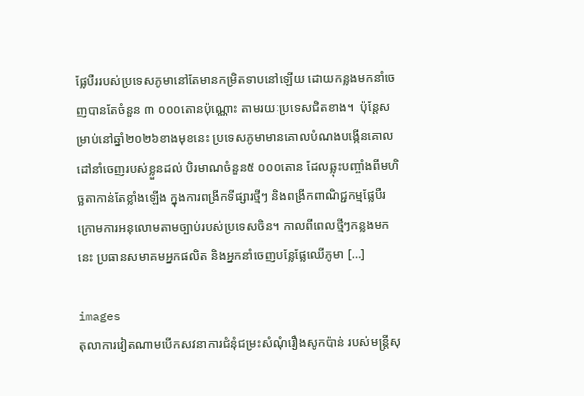ផ្លែបឺររបស់ប្រទេសភូមានៅតែមានកម្រិតទាបនៅឡើយ ដោយកន្លងមកនាំចេញបានតែចំនួន ៣ ០០០តោនប៉ុណ្ណោះ តាមរយៈប្រទេសជិតខាង។  ប៉ុន្តែសម្រាប់នៅឆ្នាំ២០២៦ខាងមុខនេះ ប្រទេសភូមាមានគោលបំណងបង្កើនគោលដៅនាំចេញរបស់ខ្លួនដល់ បិរមាណចំនួន៥ ០០០តោន ដែលឆ្លុះបញ្ចាំងពីមហិច្ឆតាកាន់តែខ្លាំងឡើង ក្នុងការពង្រីកទីផ្សារថ្មីៗ និងពង្រីកពាណិជ្ជកម្មផ្លែបឺរ ក្រោមការអនុលោមតាមច្បាប់របស់ប្រទេសចិន។ កាលពីពេលថ្មីៗកន្លងមកនេះ ប្រធានសមាគមអ្នកផលិត និងអ្នកនាំចេញបន្លែផ្លែឈើភូមា […]

images
តុលាការវៀតណាមបើកសវនាការជំនុំជម្រះសំណុំរឿងសូកប៉ាន់ របស់មន្ត្រីសុ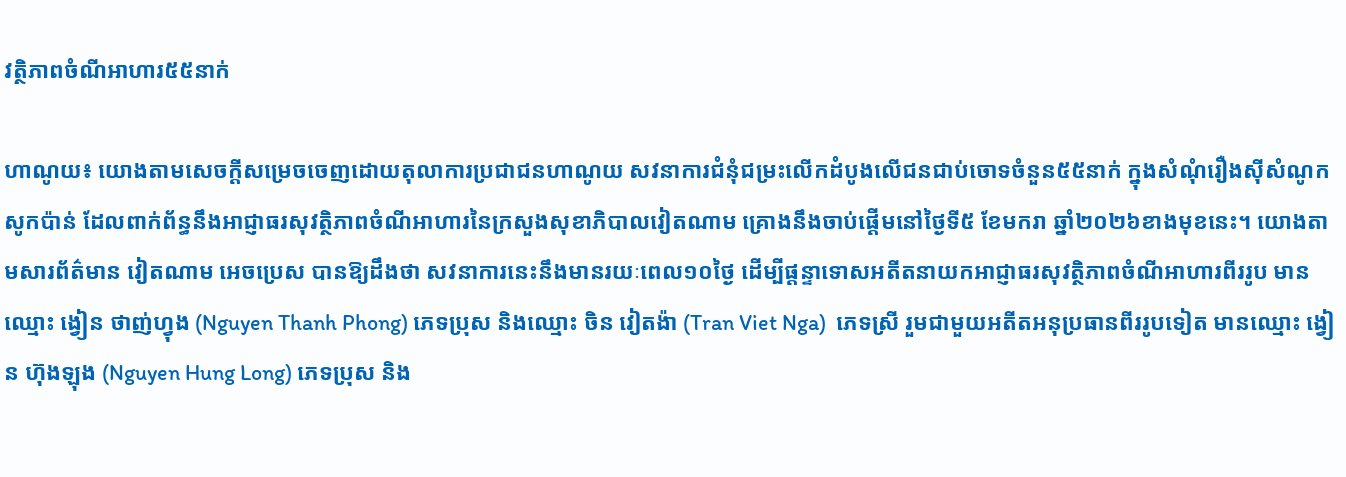វត្ថិភាពចំណីអាហារ៥៥នាក់

ហាណូយ៖ យោងតាមសេចក្តីសម្រេចចេញដោយតុលាការប្រជាជនហាណូយ សវនាការជំនុំជម្រះលើកដំបូងលើជនជាប់ចោទចំនួន៥៥នាក់ ក្នុងសំណុំរឿងស៊ីសំណូកសូកប៉ាន់ ដែលពាក់ព័ន្ធនឹងអាជ្ញាធរសុវត្ថិភាពចំណីអាហារនៃក្រសួងសុខាភិបាលវៀតណាម គ្រោងនឹងចាប់ផ្តើមនៅថ្ងៃទី៥ ខែមករា ឆ្នាំ២០២៦ខាងមុខនេះ។ យោងតាមសារព័ត៌មាន វៀតណាម អេចប្រេស បានឱ្យដឹងថា សវនាការនេះនឹងមានរយៈពេល១០ថ្ងៃ ដើម្បីផ្តន្ទាទោសអតីតនាយកអាជ្ញាធរសុវត្ថិភាពចំណីអាហារពីររូប មានឈ្មោះ ង្វៀន ថាញ់ហ្វុង (Nguyen Thanh Phong) ភេទប្រុស និងឈ្មោះ ចិន វៀតង៉ា (Tran Viet Nga)  ភេទស្រី រួមជាមួយអតីតអនុប្រធានពីររូបទៀត មានឈ្មោះ ង្វៀន ហ៊ុងឡុង (Nguyen Hung Long) ភេទប្រុស និង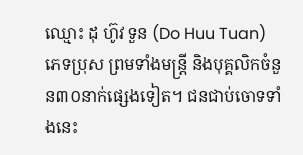ឈ្មោះ ដុ ហ៊ូវ ទួន (Do Huu Tuan) ភេទប្រុស ព្រមទាំងមន្ត្រី និងបុគ្គលិកចំនួន៣០នាក់ផ្សេងទៀត។ ជនជាប់ចោទទាំងនេះ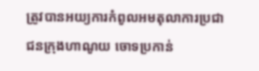ត្រូវបានអយ្យការកំពូលអមតុលាការប្រជាជនក្រុងហាណូយ ចោទប្រកាន់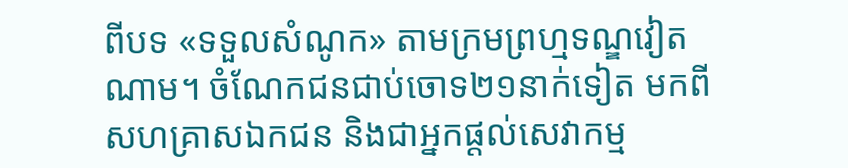ពីបទ «ទទួលសំណូក» តាមក្រមព្រហ្មទណ្ឌវៀតណាម។ ចំណែកជនជាប់ចោទ២១នាក់ទៀត មកពីសហគ្រាសឯកជន និងជាអ្នកផ្តល់សេវាកម្ម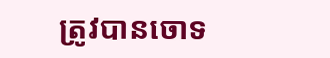ត្រូវបានចោទ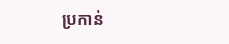ប្រកាន់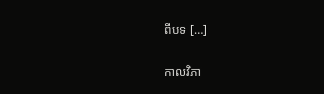ពីបទ […]

កាលវិភា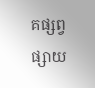គផ្សព្វផ្សាយ